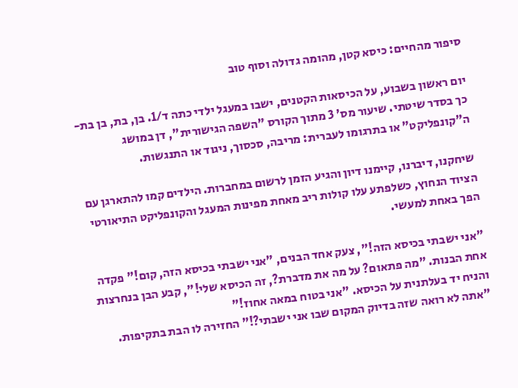סיפור מהחיים: כיסא קטן, מהומה גדולה וסוף טוב

יום ראשון בשבוע, על הכיסאות הקטנים, ישבו במעגל ילדי כתה ד/1. בן, בת, בן בת- כך בסדר שיטתי. שיעור מס' 3 מתוך הקורס "השפה הגישורית", דן במושג ה"קונפליקט" או בתרגומו לעברית: מריבה, סכסוך, ניגוד או התנגשות.

שיחקנו, דיברנו, קיימנו דיון והגיע הזמן לרשום במחברות. הילדים קמו להתארגן עם הציוד הנחוץ, כשלפתע עלו קולות ריב מאחת מפינות המעגל והקונפליקט התיאורטי הפך באחת למעשי.

"אני ישבתי בכיסא הזה!", צעק אחד הבנים, "אני ישבתי בכיסא הזה, קום!" פקדה אחת הבנות. "מה פתאום? על מה את מדברת?, זה הכיסא שלי!", קבע הבן בנחרצות והניח יד בעלתנית על הכיסא. "אני בטוח במאה אחוז!"
"אתה לא רואה שזה בדיוק המקום שבו אני ישבתי?!" החזירה לו הבת בתקיפות.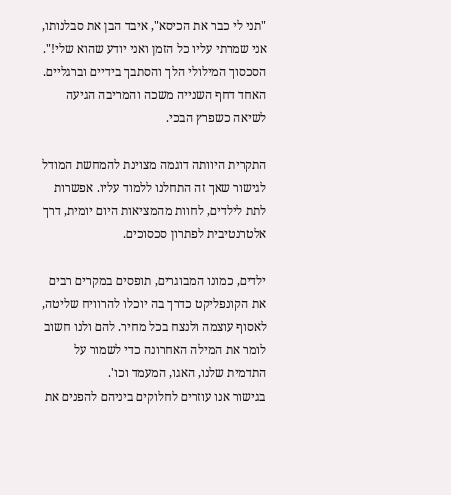"תני לי כבר את הכיסא", איבד הבן את סבלנותו, אני שמרתי עליו כל הזמן ואני יודע שהוא שלי!". הסכסוך המילולי הלך והסתבך בידיים וברגליים. האחד דחף השנייה משכה והמריבה הגיעה לשיאה כשפרץ הבכי.

התקרית היוותה דוגמה מצוינת להמחשת המודל לגישור שאך זה התחלנו ללמוד עליו. אפשרות לתת לילדים, לחוות מהמציאות היום יומית, דרך אלטרנטיבית לפתרון סכסוכים.

ילדים, כמונו המבוגרים, תופסים במקרים רבים את הקונפליקט כדרך בה יוכלו להרוויח שליטה, לאסוף עוצמה ולנצח בכל מחיר. להם ולנו חשוב לומר את המילה האחרונה כדי לשמור על התדמית שלנו, האגו, המעמד וכו'.
בגישור אנו עוזרים לחלוקים ביניהם להפנים את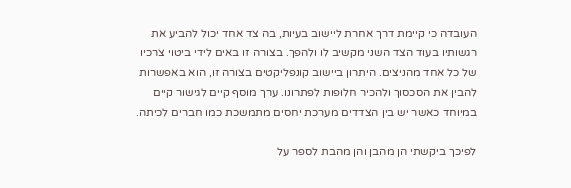העובדה כי קיימת דרך אחרת ליישוב בעיות, בה צד אחד יכול להביע את רגשותיו בעוד הצד השני מקשיב לו ולהפך. בצורה זו באים לידי ביטוי צרכיו של כל אחד מהניצים. היתרון ביישוב קונפליקטים בצורה זו, הוא באפשרות להבין את הסכסוך ולהכיר חלופות לפתרונו. ערך מוסף קיים לגישור קיים במיוחד כאשר יש בין הצדדים מערכת יחסים מתמשכת כמו חברים לכיתה.

לפיכך ביקשתי הן מהבן והן מהבת לספר על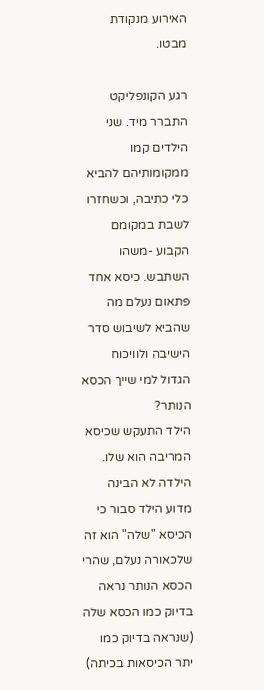האירוע מנקודת מבטו.

רגע הקונפליקט התברר מיד. שני הילדים קמו ממקומותיהם להביא כלי כתיבה, וכשחזרו לשבת במקומם הקבוע -משהו השתבש. כיסא אחד פתאום נעלם מה שהביא לשיבוש סדר הישיבה ולוויכוח הגדול למי שייך הכסא הנותר?
הילד התעקש שכיסא המריבה הוא שלו. הילדה לא הבינה מדוע הילד סבור כי הכיסא "שלה" הוא זה שלכאורה נעלם, שהרי הכסא הנותר נראה בדיוק כמו הכסא שלה (שנראה בדיוק כמו יתר הכיסאות בכיתה)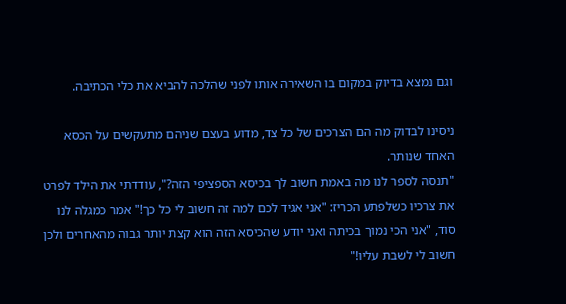וגם נמצא בדיוק במקום בו השאירה אותו לפני שהלכה להביא את כלי הכתיבה.

ניסינו לבדוק מה הם הצרכים של כל צד, מדוע בעצם שניהם מתעקשים על הכסא האחד שנותר.
"תנסה לספר לנו מה באמת חשוב לך בכיסא הספציפי הזה?", עודדתי את הילד לפרט את צרכיו כשלפתע הכריז: "אני אגיד לכם למה זה חשוב לי כל כך!" אמר כמגלה לנו סוד, "אני הכי נמוך בכיתה ואני יודע שהכיסא הזה הוא קצת יותר גבוה מהאחרים ולכן חשוב לי לשבת עליו!"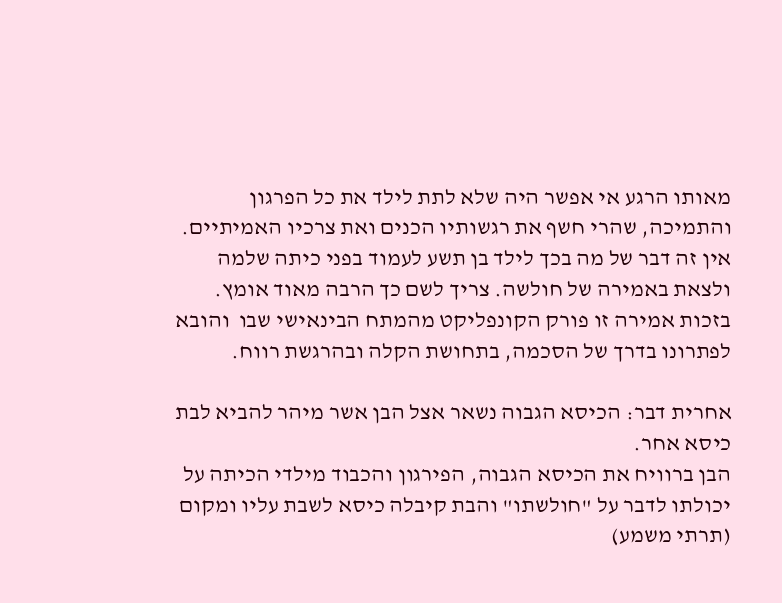מאותו הרגע אי אפשר היה שלא לתת לילד את כל הפרגון והתמיכה, שהרי חשף את רגשותיו הכנים ואת צרכיו האמיתיים. אין זה דבר של מה בכך לילד בן תשע לעמוד בפני כיתה שלמה ולצאת באמירה של חולשה. צריך לשם כך הרבה מאוד אומץ. בזכות אמירה זו פורק הקונפליקט מהמתח הבינאישי שבו  והובא לפתרונו בדרך של הסכמה, בתחושת הקלה ובהרגשת רווח.

אחרית דבר: הכיסא הגבוה נשאר אצל הבן אשר מיהר להביא לבת כיסא אחר.
הבן ברוויח את הכיסא הגבוה, הפירגון והכבוד מילדי הכיתה על יכולתו לדבר על "חולשתו" והבת קיבלה כיסא לשבת עליו ומקום (תרתי משמע)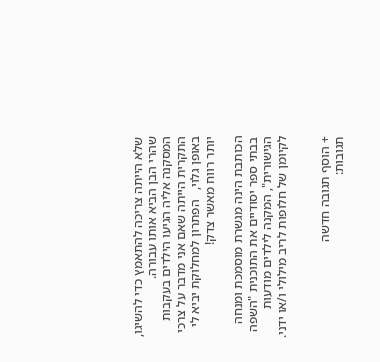שלא הייתה צריכה להתאמץ כדי להשיגו, שהרי הבן הביא אותו עבורה.
המסקנה אליה הגיעו הילדים בעקבות התקרית הייתה שאם אני מדבר על צרכי באופן גלוי,   הפתרון למחלוקת יביא לי יותר רווח מאשר צדק!

הכותבת הינה מגשרת מוסמכת ומנחה בבתי ספר יסודיים את התוכנית "השפה הגישורית", המקנה לילדים מודעות לקיומן של חלופות לריב מילולי ו/או ידני.


+ הוסף תגובה חדשה
תגובות: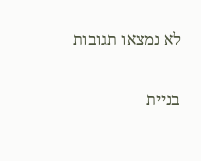לא נמצאו תגובות

בניית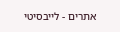אתרים - לייבסיטי